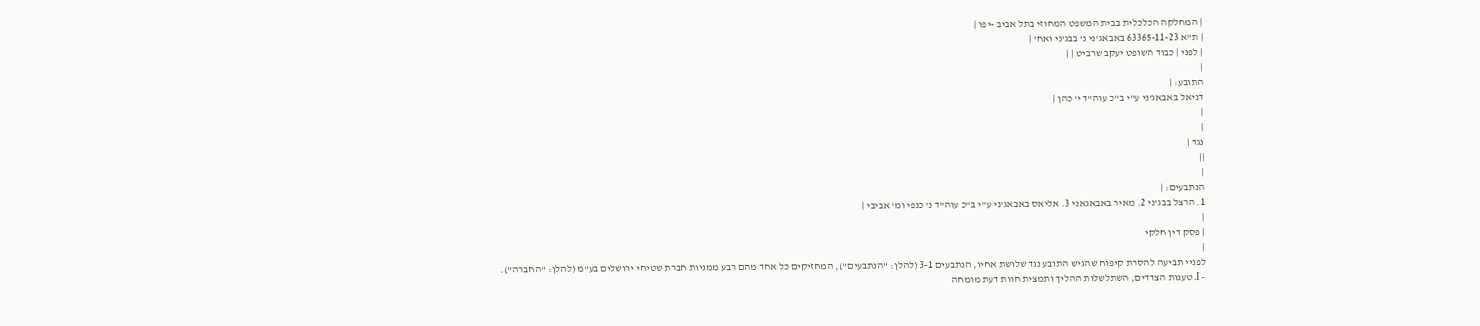| המחלקה הכלכלית בבית המשפט המחוזי בתל אביב -יפו |
| ת"א 63365-11-23 באבאג'ני נ' בבג'ני ואח' |
| לפני | כבוד השופט יעקב שרביט | |
|
התובע: |
דניאל באבאג'ני ע"י ב"כ עוה"ד י' כהן |
|
|
נגד |
||
|
הנתבעים: |
1. הרצל בבג'ני 2. מאיר באבאגאני 3. אליאס באבאג'ני ע"י ב"כ עוה"ד נ' כנפי ומ' אביבי |
|
| פסק דין חלקי
|
לפניי תביעה להסרת קיפוח שהגיש התובע נגד שלושת אחיו, הנתבעים 3-1 (להלן: "הנתבעים"), המחזיקים כל אחד מהם רבע ממניות חברת שטיחי ירושלים בע"מ (להלן: "החברה").
- I. טענות הצדדים, השתלשלות ההליך ותמצית חוות דעת מומחה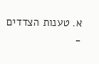א. טענות הצדדים
-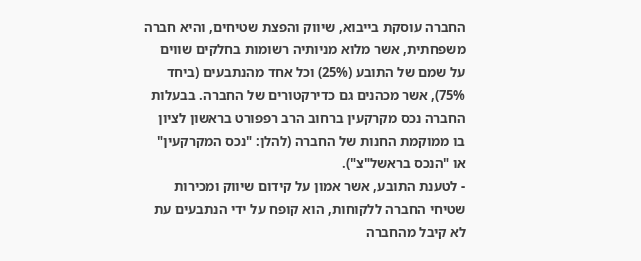החברה עוסקת בייבוא, שיווק והפצת שטיחים, והיא חברה משפחתית, אשר מלוא מניותיה רשומות בחלקים שווים על שמם של התובע (25%) וכל אחד מהנתבעים (ביחד 75%), אשר מכהנים גם כדירקטורים של החברה. בבעלות החברה נכס מקרקעין ברחוב הרב רפפורט בראשון לציון בו ממוקמת החנות של החברה (להלן: "נכס המקרקעין" או "הנכס בראשל"צ").
- לטענת התובע, אשר אמון על קידום שיווק ומכירות שטיחי החברה ללקוחות, הוא קופח על ידי הנתבעים עת לא קיבל מהחברה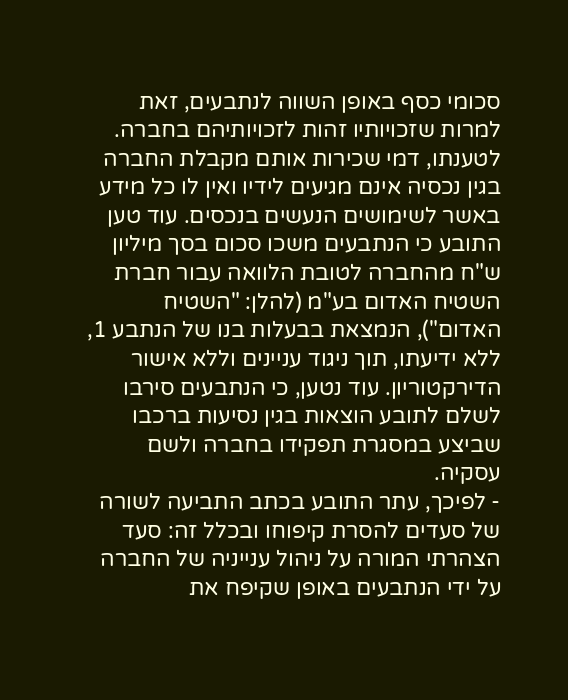סכומי כסף באופן השווה לנתבעים, זאת למרות שזכויותיו זהות לזכויותיהם בחברה. לטענתו, דמי שכירות אותם מקבלת החברה בגין נכסיה אינם מגיעים לידיו ואין לו כל מידע באשר לשימושים הנעשים בנכסים. עוד טען התובע כי הנתבעים משכו סכום בסך מיליון ש"ח מהחברה לטובת הלוואה עבור חברת השטיח האדום בע"מ (להלן: "השטיח האדום"), הנמצאת בבעלות בנו של הנתבע 1, ללא ידיעתו, תוך ניגוד עניינים וללא אישור הדירקטוריון. עוד נטען, כי הנתבעים סירבו לשלם לתובע הוצאות בגין נסיעות ברכבו שביצע במסגרת תפקידו בחברה ולשם עסקיה.
- לפיכך, עתר התובע בכתב התביעה לשורה של סעדים להסרת קיפוחו ובכלל זה: סעד הצהרתי המורה על ניהול ענייניה של החברה על ידי הנתבעים באופן שקיפח את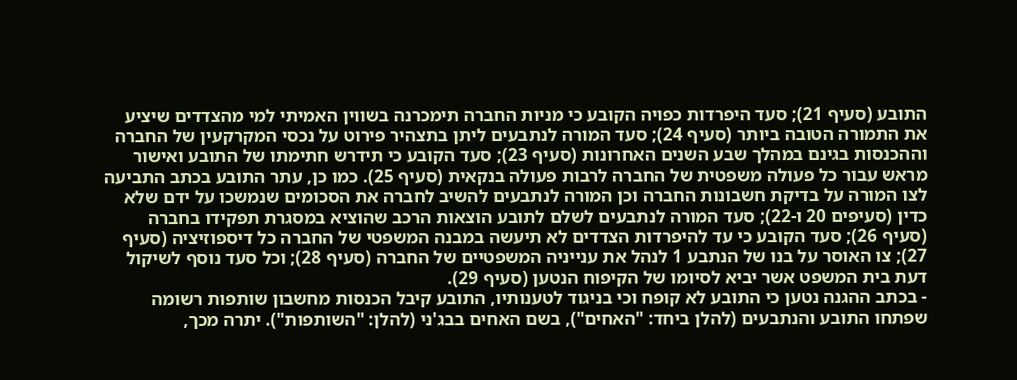התובע (סעיף 21); סעד היפרדות כפויה הקובע כי מניות החברה תימכרנה בשווין האמיתי למי מהצדדים שיציע את התמורה הטובה ביותר (סעיף 24); סעד המורה לנתבעים ליתן בתצהיר פירוט על נכסי המקרקעין של החברה וההכנסות בגינם במהלך שבע השנים האחרונות (סעיף 23); סעד הקובע כי תידרש חתימתו של התובע ואישור מראש עבור כל פעולה משפטית של החברה לרבות פעולה בנקאית (סעיף 25). כמו כן, עתר התובע בכתב התביעה לצו המורה על בדיקת חשבונות החברה וכן המורה לנתבעים להשיב לחברה את הסכומים שנמשכו על ידם שלא כדין (סעיפים 20 ו-22); סעד המורה לנתבעים לשלם לתובע הוצאות הרכב שהוציא במסגרת תפקידו בחברה (סעיף 26); סעד הקובע כי עד להיפרדות הצדדים לא תיעשה במבנה המשפטי של החברה כל דיספוזיציה (סעיף 27); צו האוסר על בנו של הנתבע 1 לנהל את ענייניה המשפטיים של החברה (סעיף 28); וכל סעד נוסף לשיקול דעת בית המשפט אשר יביא לסיומו של הקיפוח הנטען (סעיף 29).
- בכתב ההגנה נטען כי התובע לא קופח וכי בניגוד לטענותיו, התובע קיבל הכנסות מחשבון שותפות רשומה שפתחו התובע והנתבעים (להלן ביחד: "האחים"), בשם האחים בבג'ני (להלן: "השותפות"). יתרה מכך,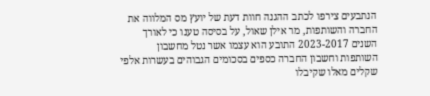הנתבעים צירפו לכתב ההגנה חוות דעת של יועץ מס המלווה את החברה והשותפות, מר אילן שאול, על בסיסה טענו כי לאורך השנים 2023-2017 התובע הוא עצמו אשר נטל מחשבון השותפות וחשבון החברה כספים בסכומים הגבוהים בעשרות אלפי שקלים מאלו שקיבלו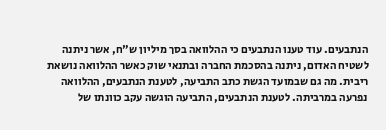הנתבעים. עוד טענו הנתבעים כי ההלוואה בסך מיליון ש"ח, אשר ניתנה לשטיח האדום, ניתנה בהסכמת החברה ובתנאי שוק כאשר ההלוואה נושאת ריבית. מה גם שבמועד הגשת כתב התביעה, לטענת הנתבעים, ההלוואה נפרעה במרביתה. לטענת הנתבעים, התביעה הוגשה עקב כוונתו של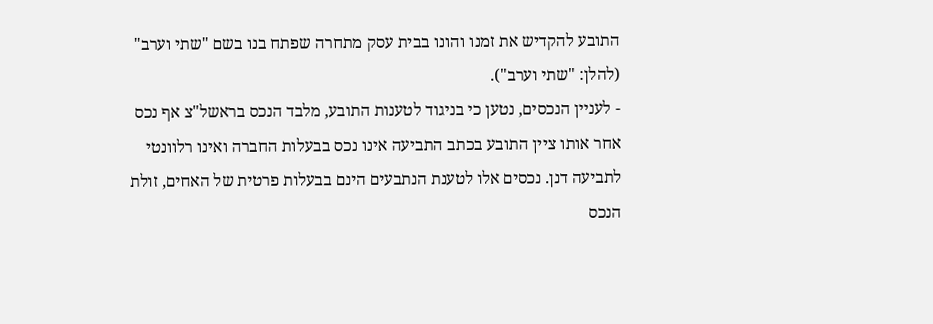התובע להקדיש את זמנו והונו בבית עסק מתחרה שפתח בנו בשם "שתי וערב" (להלן: "שתי וערב").
- לעניין הנכסים, נטען כי בניגוד לטענות התובע, מלבד הנכס בראשל"צ אף נכס אחר אותו ציין התובע בכתב התביעה אינו נכס בבעלות החברה ואינו רלוונטי לתביעה דנן. נכסים אלו לטענת הנתבעים הינם בבעלות פרטית של האחים, זולת הנכס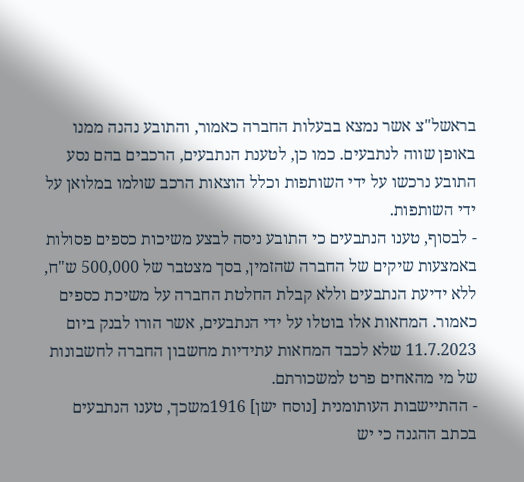בראשל"צ אשר נמצא בבעלות החברה כאמור, והתובע נהנה ממנו באופן שווה לנתבעים. כמו כן, לטענת הנתבעים, הרכבים בהם נסע התובע נרכשו על ידי השותפות וכלל הוצאות הרכב שולמו במלואן על ידי השותפות.
- לבסוף, טענו הנתבעים כי התובע ניסה לבצע משיכות כספים פסולות באמצעות שיקים של החברה שהזמין, בסך מצטבר של 500,000 ש"ח, ללא ידיעת הנתבעים וללא קבלת החלטת החברה על משיכת כספים כאמור. המחאות אלו בוטלו על ידי הנתבעים, אשר הורו לבנק ביום 11.7.2023 שלא לכבד המחאות עתידיות מחשבון החברה לחשבונות של מי מהאחים פרט למשכורתם.
- ההתיישבות העותומנית [נוסח ישן] 1916משכך, טענו הנתבעים בכתב ההגנה כי יש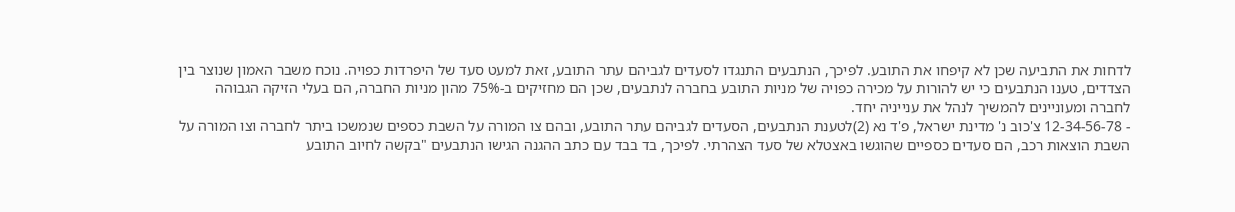לדחות את התביעה שכן לא קיפחו את התובע. לפיכך, הנתבעים התנגדו לסעדים לגביהם עתר התובע, זאת למעט סעד של היפרדות כפויה. נוכח משבר האמון שנוצר בין הצדדים, טענו הנתבעים כי יש להורות על מכירה כפויה של מניות התובע בחברה לנתבעים, שכן הם מחזיקים ב-75% מהון מניות החברה, הם בעלי הזיקה הגבוהה לחברה ומעוניינים להמשיך לנהל את ענייניה יחד.
- 12-34-56-78 צ'כוב נ' מדינת ישראל, פ'ד נא (2)לטענת הנתבעים, הסעדים לגביהם עתר התובע, ובהם צו המורה על השבת כספים שנמשכו ביתר לחברה וצו המורה על השבת הוצאות רכב, הם סעדים כספיים שהוגשו באצטלא של סעד הצהרתי. לפיכך, בד בבד עם כתב ההגנה הגישו הנתבעים "בקשה לחיוב התובע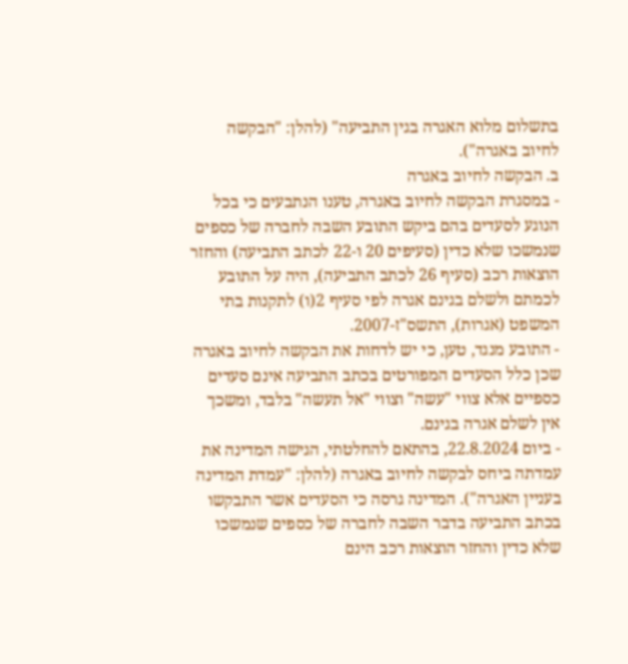בתשלום מלוא האגרה בגין התביעה" (להלן: "הבקשה לחיוב באגרה").
ב. הבקשה לחיוב באגרה
- במסגרת הבקשה לחיוב באגרה, טענו הנתבעים כי בכל הנוגע לסעדים בהם ביקש התובע השבה לחברה של כספים שנמשכו שלא כדין (סעיפים 20 ו-22 לכתב התביעה) והחזר הוצאות רכב (סעיף 26 לכתב התביעה), היה על התובע לכמתם ולשלם בגינם אגרה לפי סעיף 2(ו) לתקנות בתי המשפט (אגרות), התשס"ז-2007.
- התובע מנגד, טען, כי יש לדחות את הבקשה לחיוב באגרה שכן כלל הסעדים המפורטים בכתב התביעה אינם סעדים כספיים אלא צווי "עשה" וצווי "אל תעשה" בלבד, ומשכך אין לשלם אגרה בגינם.
- ביום 22.8.2024, בהתאם להחלטתי, הגישה המדינה את עמדתה ביחס לבקשה לחיוב באגרה (להלן: "עמדת המדינה בעניין האגרה"). המדינה גרסה כי הסעדים אשר התבקשו בכתב התביעה בדבר השבה לחברה של כספים שנמשכו שלא כדין והחזר הוצאות רכב הינם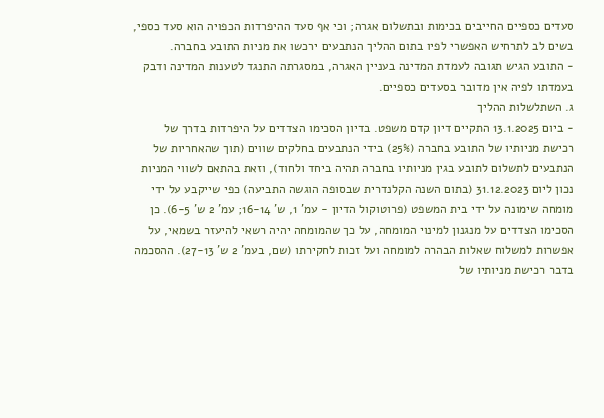סעדים כספיים החייבים בכימות ובתשלום אגרה; וכי אף סעד ההיפרדות הכפויה הוא סעד כספי, בשים לב לתרחיש האפשרי לפיו בתום ההליך הנתבעים ירכשו את מניות התובע בחברה.
- התובע הגיש תגובה לעמדת המדינה בעניין האגרה, במסגרתה התנגד לטענות המדינה ודבק בעמדתו לפיה אין מדובר בסעדים כספיים.
ג. השתלשלות ההליך
- ביום 13.1.2025 התקיים דיון קדם משפט. בדיון הסכימו הצדדים על היפרדות בדרך של רכישת מניותיו של התובע בחברה (25%) בידי הנתבעים בחלקים שווים (תוך שהאחריות של הנתבעים לתשלום לתובע בגין מניותיו בחברה תהיה ביחד ולחוד), וזאת בהתאם לשווי המניות נכון ליום 31.12.2023 (בתום השנה הקלנדרית שבסופה הוגשה התביעה) כפי שייקבע על ידי מומחה שימונה על ידי בית המשפט (פרוטוקול הדיון - עמ' 1, ש' 16-14; עמ' 2 ש' 6-5). כן הסכימו הצדדים על מנגנון למינוי המומחה, על כך שהמומחה יהיה רשאי להיעזר בשמאי, על אפשרות למשלוח שאלות הבהרה למומחה ועל זכות לחקירתו (שם, בעמ' 2 ש' 27-13). ההסכמה בדבר רכישת מניותיו של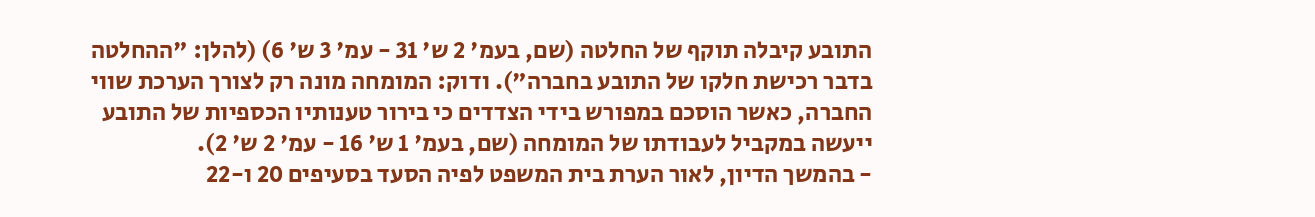התובע קיבלה תוקף של החלטה (שם, בעמ' 2 ש' 31 - עמ' 3 ש' 6) (להלן: "ההחלטה בדבר רכישת חלקו של התובע בחברה"). ודוק: המומחה מונה רק לצורך הערכת שווי החברה, כאשר הוסכם במפורש בידי הצדדים כי בירור טענותיו הכספיות של התובע ייעשה במקביל לעבודתו של המומחה (שם, בעמ' 1 ש' 16 - עמ' 2 ש' 2).
- בהמשך הדיון, לאור הערת בית המשפט לפיה הסעד בסעיפים 20 ו-22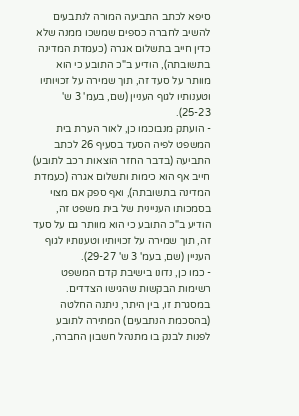סיפא לכתב התביעה המורה לנתבעים להשיב לחברה כספים שמשכו ממנה שלא כדין חייב בתשלום אגרה (כעמדת המדינה בתשובתה), הודיע ב"כ התובע כי הוא מוותר על סעד זה, תוך שמירה על זכויותיו וטענותיו לגוף העניין (שם, בעמ' 3 ש' 25-23).
- הועתק מנבוכמו כן, לאור הערת בית המשפט לפיה הסעד בסעיף 26 לכתב התביעה (בדבר החזר הוצאות רכב לתובע) חייב אף הוא כימות ותשלום אגרה (כעמדת המדינה בתשובתה), ואף ספק אם מצוי בסמכותו העניינית של בית משפט זה, הודיע ב"כ התובע כי הוא מוותר גם על סעד זה, תוך שמירה על זכויותיו וטענותיו לגוף העניין (שם, בעמ' 3 ש' 29-27).
- כמו כן, נדונו בישיבת קדם המשפט רשימות הבקשות שהגישו הצדדים. במסגרת זו, בין היתר, ניתנה החלטה (בהסכמת הנתבעים) המתירה לתובע לפנות לבנק בו מתנהל חשבון החברה,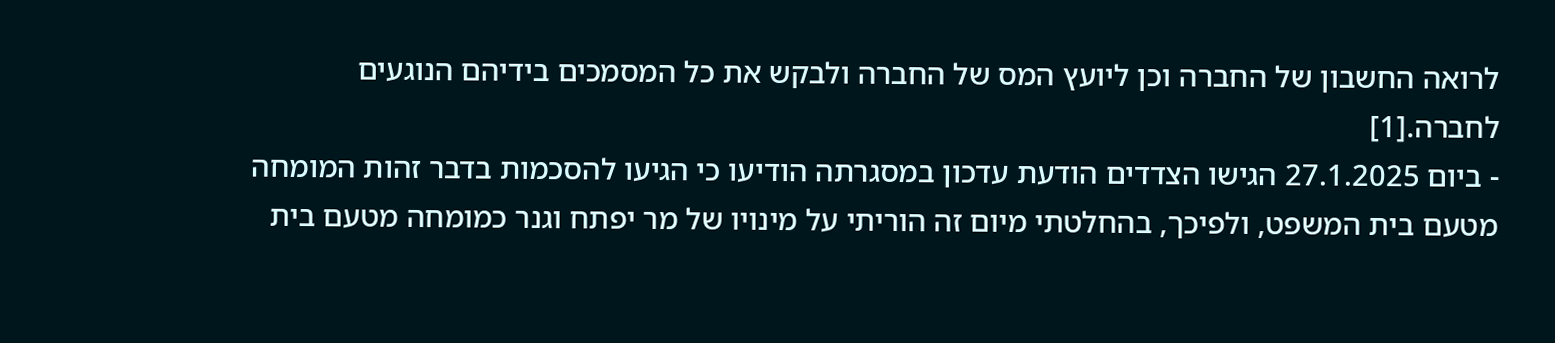לרואה החשבון של החברה וכן ליועץ המס של החברה ולבקש את כל המסמכים בידיהם הנוגעים לחברה.[1]
- ביום 27.1.2025 הגישו הצדדים הודעת עדכון במסגרתה הודיעו כי הגיעו להסכמות בדבר זהות המומחה מטעם בית המשפט, ולפיכך, בהחלטתי מיום זה הוריתי על מינויו של מר יפתח וגנר כמומחה מטעם בית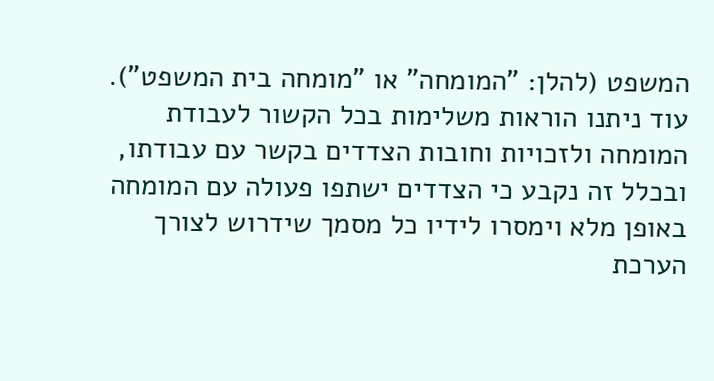המשפט (להלן: "המומחה" או "מומחה בית המשפט"). עוד ניתנו הוראות משלימות בכל הקשור לעבודת המומחה ולזכויות וחובות הצדדים בקשר עם עבודתו, ובכלל זה נקבע כי הצדדים ישתפו פעולה עם המומחה באופן מלא וימסרו לידיו כל מסמך שידרוש לצורך הערכת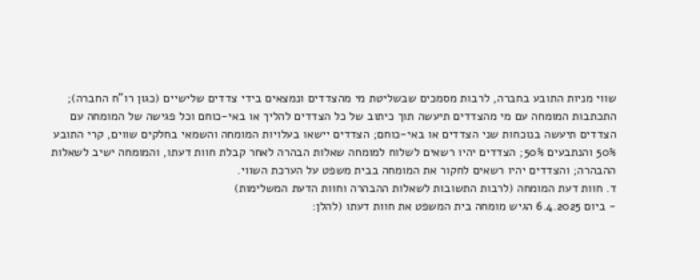שווי מניות התובע בחברה, לרבות מסמכים שבשליטת מי מהצדדים ונמצאים בידי צדדים שלישיים (כגון רו"ח החברה); התכתבות המומחה עם מי מהצדדים תיעשה תוך כיתוב של כל הצדדים להליך או באי-כוחם וכל פגישה של המומחה עם הצדדים תיעשה בנוכחות שני הצדדים או באי-כוחם; הצדדים יישאו בעלויות המומחה והשמאי בחלקים שווים, קרי התובע 50% והנתבעים 50%; הצדדים יהיו רשאים לשלוח למומחה שאלות הבהרה לאחר קבלת חוות דעתו, והמומחה ישיב לשאלות ההבהרה; והצדדים יהיו רשאים לחקור את המומחה בבית משפט על הערכת השווי.
ד. חוות דעת המומחה (לרבות התשובות לשאלות ההבהרה וחוות הדעת המשלימות)
- ביום 6.4.2025 הגיש מומחה בית המשפט את חוות דעתו (להלן: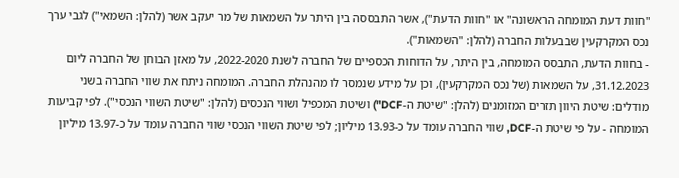"חוות דעת המומחה הראשונה" או "חוות הדעת"), אשר התבססה בין היתר על השמאות של מר יעקב אשר (להלן: השמאי") לגבי ערך נכס המקרקעין שבבעלות החברה (להלן: "השמאות").
- בחוות הדעת, התבסס המומחה, בין היתר, על הדוחות הכספיים של החברה לשנת 2022-2020, על מאזן הבוחן של החברה ליום 31.12.2023, על השמאות (של נכס המקרקעין), וכן על מידע שנמסר לו מהנהלת החברה. המומחה ניתח את שווי החברה בשני מודלים: שיטת היוון תזרים המזומנים (להלן: "שיטת ה-DCF") ושיטת המכפיל ושווי הנכסים (להלן: "שיטת השווי הנכסי"). לפי קביעות המומחה - על פי שיטת ה-DCF, שווי החברה עומד על כ-13.93 מיליון; לפי שיטת השווי הנכסי שווי החברה עומד על כ-13.97 מיליון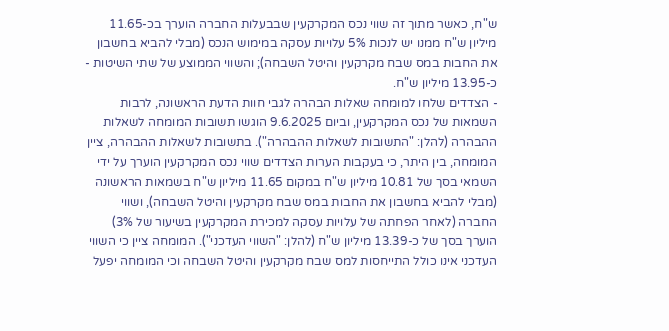ש"ח, כאשר מתוך זה שווי נכס המקרקעין שבבעלות החברה הוערך בכ-11.65 מיליון ש"ח ממנו יש לנכות 5% עלויות עסקה במימוש הנכס (מבלי להביא בחשבון את החבות במס שבח מקרקעין והיטל השבחה); והשווי הממוצע של שתי השיטות - כ-13.95 מיליון ש"ח.
- הצדדים שלחו למומחה שאלות הבהרה לגבי חוות הדעת הראשונה, לרבות השמאות של נכס המקרקעין, וביום 9.6.2025 הוגשו תשובות המומחה לשאלות ההבהרה (להלן: "התשובות לשאלות ההבהרה"). בתשובות לשאלות ההבהרה, ציין המומחה, בין היתר, כי בעקבות הערות הצדדים שווי נכס המקרקעין הוערך על ידי השמאי בסך של 10.81 מיליון ש"ח במקום 11.65 מיליון ש"ח בשמאות הראשונה (מבלי להביא בחשבון את החבות במס שבח מקרקעין והיטל השבחה), ושווי החברה (לאחר הפחתה של עלויות עסקה למכירת המקרקעין בשיעור של 3%) הוערך בסך של כ-13.39 מיליון ש"ח (להלן: "השווי העדכני"). המומחה ציין כי השווי העדכני אינו כולל התייחסות למס שבח מקרקעין והיטל השבחה וכי המומחה יפעל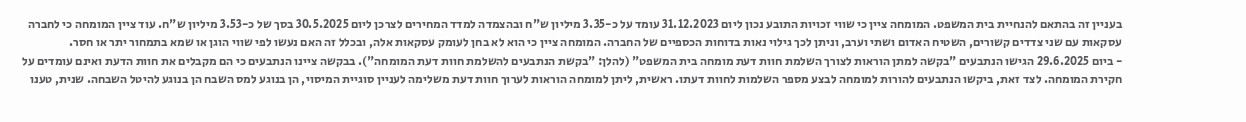בעניין זה בהתאם להנחיית בית המשפט. המומחה ציין כי שווי זכויות התובע נכון ליום 31.12.2023 עומד על כ-3.35 מיליון ש"ח ובהצמדה למדד המחירים לצרכן ליום 30.5.2025 בסך של כ-3.53 מיליון ש"ח. עוד ציין המומחה כי לחברה עסקאות עם שני צדדים קשורים, השטיח האדום ושתי וערב, וניתן לכך גילוי נאות בדוחות הכספיים של החברה. המומחה ציין כי הוא לא בחן לעומק עסקאות אלה, ובכלל זה האם נעשו לפי שווי הוגן או שמא בתמחור יתר או חסר.
- ביום 29.6.2025 הגישו הנתבעים "בקשה למתן הוראות לצורך השלמת חוות דעת מומחה בית המשפט" (להלן: "בקשת הנתבעים להשלמת חוות דעת המומחה"). בבקשה ציינו הנתבעים כי הם מקבלים את חוות הדעת ואינם עומדים על חקירת המומחה. לצד זאת, ביקשו הנתבעים להורות למומחה לבצע מספר השלמות לחוות דעתו. ראשית, ליתן למומחה הוראות לערוך חוות דעת משלימה לעניין סוגיית המיסוי, הן בנוגע למס השבח הן בנוגע להיטל השבחה. שנית, טענו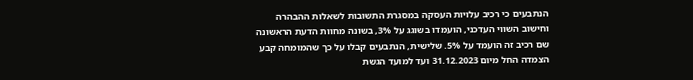הנתבעים כי רכיב עלויות העסקה במסגרת התשובות לשאלות ההבהרה וחישוב השווי העדכני, הועמדו בשוגג על 3%, בשונה מחוות הדעת הראשונה שם רכיב זה הועמד על 5%. שלישית, הנתבעים קבלו על כך שהמומחה קבע הצמדה החל מיום 31.12.2023 ועד למועד הגשת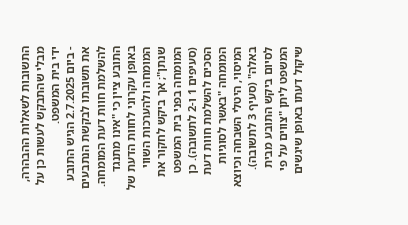התשובות לשאלות ההבהרה, מבלי שהתבקש לעשות כן על ידי בית המשפט.
- ביום 2.7.2025 הגיש התובע את תשובתו לבקשת הנתבעים להשלמת חוות דעת המומחה. התובע ציין כי "אינו מתנגד באופן עקרוני לחוות הדעת של המומחה ולהערכות השווי שנתן"; אך ביקש לחקור את המומחה בפני בית המשפט (סעיפים 1 ו-2 לתשובה). כן הסכים להשלמת חוות דעת המומחה "באשר לסוגיות המיסוי, היטלי השבחה וכיוצא באלה" (סעיף 3 לתשובה). לסיום ביקש התובע מבית המשפט ליתן "צווים על פי שיקול דעתו באופן שיגשים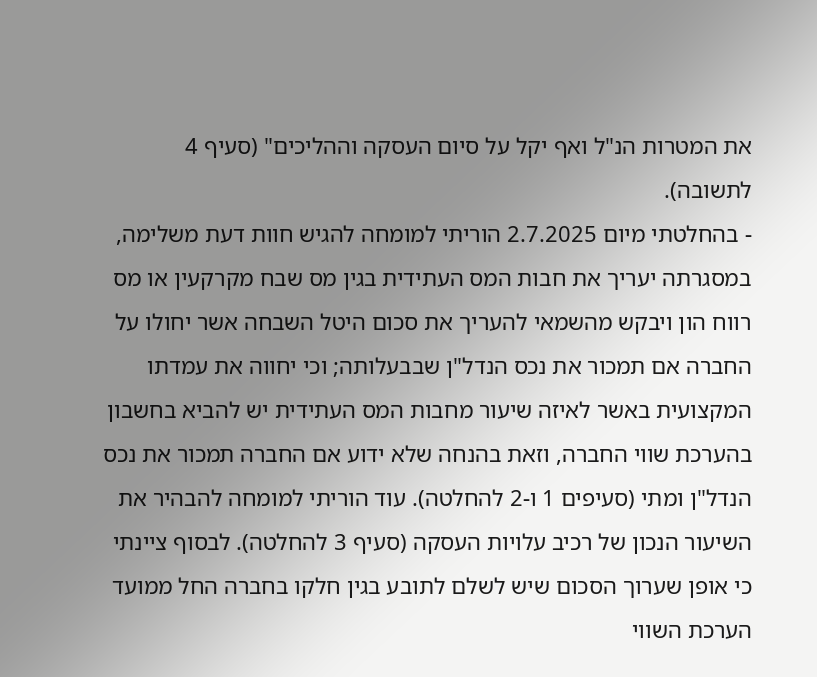את המטרות הנ"ל ואף יקל על סיום העסקה וההליכים" (סעיף 4 לתשובה).
- בהחלטתי מיום 2.7.2025 הוריתי למומחה להגיש חוות דעת משלימה, במסגרתה יעריך את חבות המס העתידית בגין מס שבח מקרקעין או מס רווח הון ויבקש מהשמאי להעריך את סכום היטל השבחה אשר יחולו על החברה אם תמכור את נכס הנדל"ן שבבעלותה; וכי יחווה את עמדתו המקצועית באשר לאיזה שיעור מחבות המס העתידית יש להביא בחשבון בהערכת שווי החברה, וזאת בהנחה שלא ידוע אם החברה תמכור את נכס הנדל"ן ומתי (סעיפים 1 ו-2 להחלטה). עוד הוריתי למומחה להבהיר את השיעור הנכון של רכיב עלויות העסקה (סעיף 3 להחלטה). לבסוף ציינתי כי אופן שערוך הסכום שיש לשלם לתובע בגין חלקו בחברה החל ממועד הערכת השווי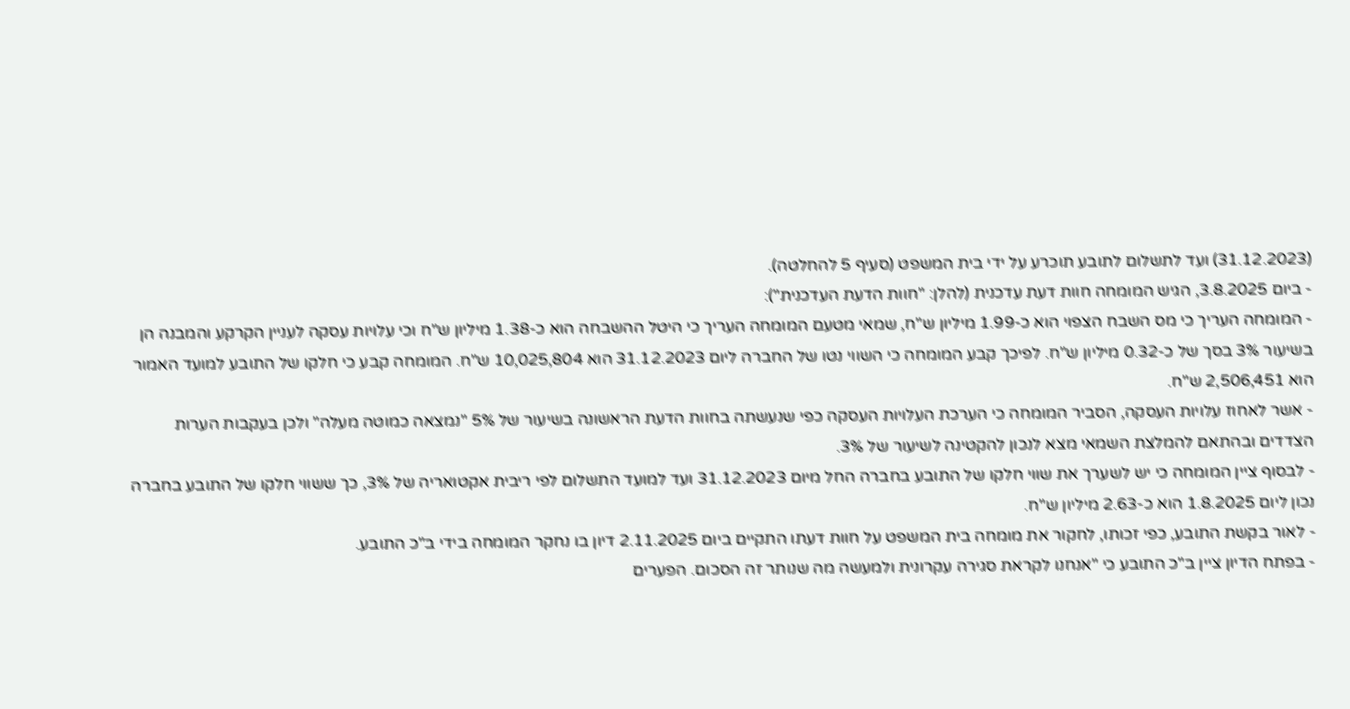(31.12.2023) ועד לתשלום לתובע תוכרע על ידי בית המשפט (סעיף 5 להחלטה).
- ביום 3.8.2025, הגיש המומחה חוות דעת עדכנית (להלן: "חוות הדעת העדכנית"):
- המומחה העריך כי מס השבח הצפוי הוא כ-1.99 מיליון ש"ח, שמאי מטעם המומחה העריך כי היטל ההשבחה הוא כ-1.38 מיליון ש"ח וכי עלויות עסקה לעניין הקרקע והמבנה הן בשיעור 3% בסך של כ-0.32 מיליון ש"ח. לפיכך קבע המומחה כי השווי נטו של החברה ליום 31.12.2023 הוא 10,025,804 ש"ח. המומחה קבע כי חלקו של התובע למועד האמור הוא 2,506,451 ש"ח.
- אשר לאחוז עלויות העסקה, הסביר המומחה כי הערכת העלויות העסקה כפי שנעשתה בחוות הדעת הראשונה בשיעור של 5% "נמצאה כמוטה מעלה" ולכן בעקבות הערות הצדדים ובהתאם להמלצת השמאי מצא לנכון להקטינה לשיעור של 3%.
- לבסוף ציין המומחה כי יש לשערך את שווי חלקו של התובע בחברה החל מיום 31.12.2023 ועד למועד התשלום לפי ריבית אקטואריה של 3%, כך ששווי חלקו של התובע בחברה נכון ליום 1.8.2025 הוא כ-2.63 מיליון ש"ח.
- לאור בקשת התובע, כפי זכותו, לחקור את מומחה בית המשפט על חוות דעתו התקיים ביום 2.11.2025 דיון בו נחקר המומחה בידי ב"כ התובע.
- בפתח הדיון ציין ב"כ התובע כי "אנחנו לקראת סגירה עקרונית ולמעשה מה שנותר זה הסכום. הפערים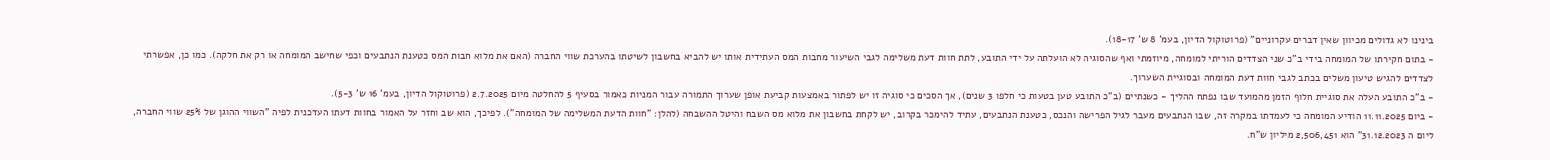בינינו לא גדולים מכיוון שאין דברים עקרוניים" (פרוטוקול הדיון, בעמ' 8 ש' 18-17).
- בתום חקירתו של המומחה בידי ב"כ שני הצדדים הוריתי למומחה, מיוזמתי ואף שהסוגיה לא הועלתה על ידי התובע, לתת חוות דעת משלימה לגבי השיעור מחבות המס העתידית אותו יש להביא בחשבון לשיטתו בהערכת שווי החברה (האם את מלוא חבות המס כטענת הנתבעים וכפי שחישב המומחה או רק את חלקה). כמו כן, אפשרתי לצדדים להגיש טיעון משלים בכתב לגבי חוות דעת המומחה ובסוגיית השערוך.
- ב"כ התובע העלה את סוגיית חלוף הזמן מהמועד שבו נפתח ההליך - כשנתיים (ב"כ התובע טען בטעות כי חלפו 3 שנים), אך הסכים כי סוגיה זו יש לפתור באמצעות קביעת אופן שערוך התמורה עבור המניות כאמור בסעיף 5 להחלטה מיום 2.7.2025 (פרוטוקול הדיון, בעמ' 16 ש' 5-3).
- ביום 11.11.2025 הודיע המומחה כי לעמדתו במקרה זה, שבו הנתבעים מעבר לגיל הפרישה והנכס, כטענת הנתבעים, עתיד להימכר בקרוב, יש לקחת בחשבון את מלוא מס השבח והיטל ההשבחה (להלן: "חוות הדעת המשלימה של המומחה"). לפיכך, הוא שב וחזר על האמור בחוות דעתו העדכנית לפיה "השווי ההוגן של 25% שווי החברה, ליום ה 31.12.2023" הוא 2,506,451 מיליון ש"ח.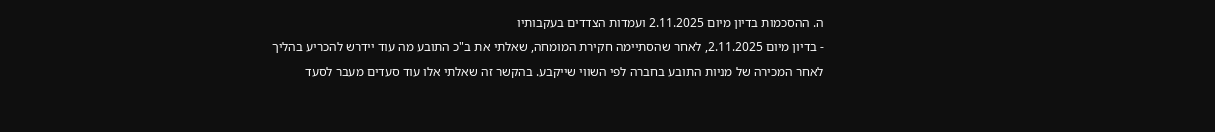ה. ההסכמות בדיון מיום 2.11.2025 ועמדות הצדדים בעקבותיו
- בדיון מיום 2.11.2025, לאחר שהסתיימה חקירת המומחה, שאלתי את ב"כ התובע מה עוד יידרש להכריע בהליך לאחר המכירה של מניות התובע בחברה לפי השווי שייקבע. בהקשר זה שאלתי אלו עוד סעדים מעבר לסעד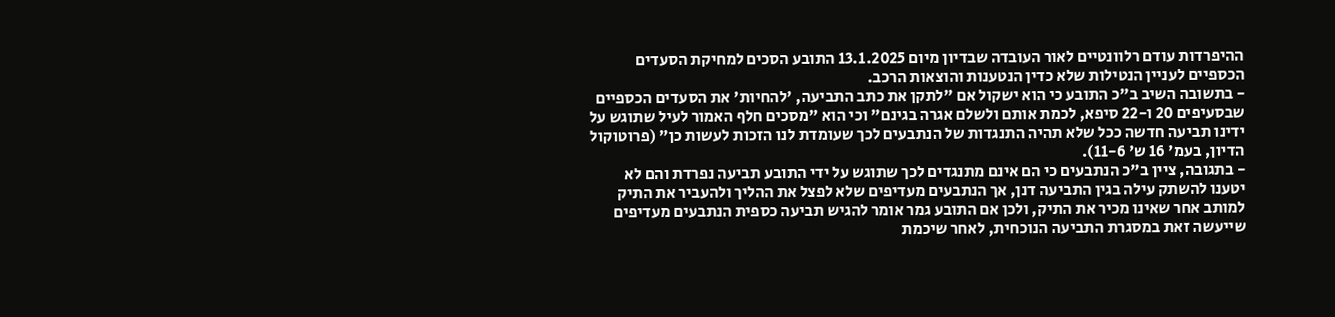ההיפרדות עודם רלוונטיים לאור העובדה שבדיון מיום 13.1.2025 התובע הסכים למחיקת הסעדים הכספיים לעניין הנטילות שלא כדין הנטענות והוצאות הרכב.
- בתשובה השיב ב"כ התובע כי הוא ישקול אם "לתקן את כתב התביעה, 'להחיות' את הסעדים הכספיים שבסעיפים 20 ו-22 סיפא, לכמת אותם ולשלם אגרה בגינם" וכי הוא "מסכים חלף האמור לעיל שתוגש על ידינו תביעה חדשה ככל שלא תהיה התנגדות של הנתבעים לכך שעומדת לנו הזכות לעשות כן" (פרוטוקול הדיון, בעמ' 16 ש' 11-6).
- בתגובה, ציין ב"כ הנתבעים כי הם אינם מתנגדים לכך שתוגש על ידי התובע תביעה נפרדת והם לא יטענו להשתק עילה בגין התביעה דנן, אך הנתבעים מעדיפים שלא לפצל את ההליך ולהעביר את התיק למותב אחר שאינו מכיר את התיק, ולכן אם התובע גמר אומר להגיש תביעה כספית הנתבעים מעדיפים שייעשה זאת במסגרת התביעה הנוכחית, לאחר שיכמת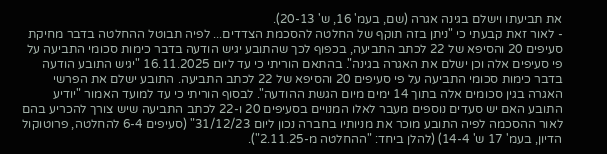את תביעתו וישלם בגינה אגרה (שם, בעמ' 16, ש' 20-13).
- לאור זאת קבעתי כי "ניתן בזה תוקף של החלטה להסכמת הצדדים... לפיה תבוטל ההחלטה בדבר מחיקת סעיפים 20 והסיפא של 22 לכתב התביעה, בכפוף לכך שהתובע יגיש הודעה בדבר כימות סכומי התביעה על פי סעיפים אלה וכן ישלם את האגרה בגינה". בהתאם הוריתי כי עד ליום 16.11.2025 "יגיש התובע הודעה בדבר כימות סכומי התביעה על פי סעיפים 20 והסיפא של 22 לכתב התביעה. התובע ישלם את הפרשי האגרה בגין סכומים אלה בתוך 14 ימים מיום הגשת ההודעה". לבסוף הוריתי כי עד למועד האמור "יודיע התובע האם יש סעדים נוספים מעבר לאלו המנויים בסעיפים 20 ו-22 לכתב התביעה שיש צורך להכריע בהם לאור ההסכמה לפיה התובע מוכר את מניותיו בחברה נכון ליום 31/12/23" (סעיפים 6-4 להחלטה, פרוטוקול הדיון, בעמ' 17 ש' 14-4) (להלן ביחד: "ההחלטה מ-2.11.25").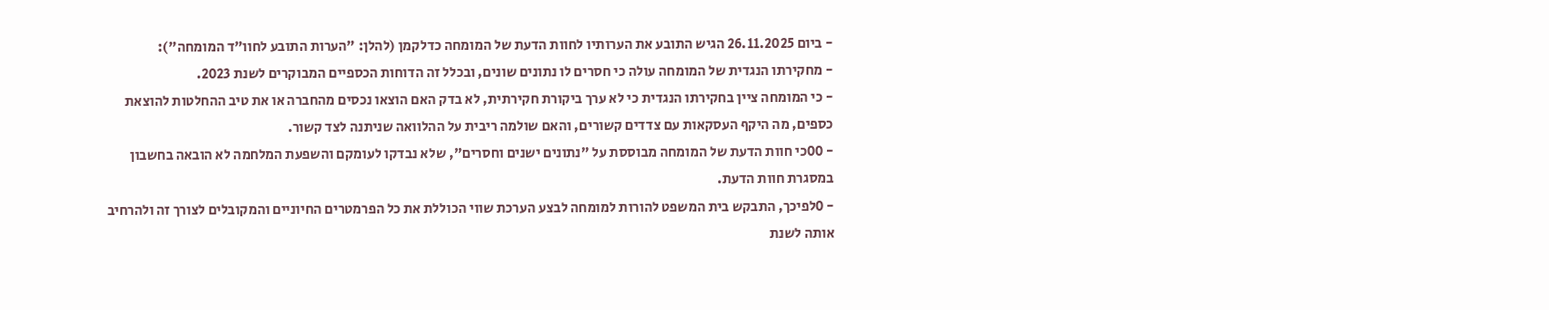- ביום 26.11.2025 הגיש התובע את הערותיו לחוות הדעת של המומחה כדלקמן (להלן: "הערות התובע לחוו"ד המומחה"):
- מחקירתו הנגדית של המומחה עולה כי חסרים לו נתונים שונים, ובכלל זה הדוחות הכספיים המבוקרים לשנת 2023.
- כי המומחה ציין בחקירתו הנגדית כי לא ערך ביקורת חקירתית, לא בדק האם הוצאו נכסים מהחברה או את טיב ההחלטות להוצאת כספים, מה היקף העסקאות עם צדדים קשורים, והאם שולמה ריבית על ההלוואה שניתנה לצד קשור.
- 00כי חוות הדעת של המומחה מבוססת על "נתונים ישנים וחסרים", שלא נבדקו לעומקם והשפעת המלחמה לא הובאה בחשבון במסגרת חוות הדעת.
- 0לפיכך, התבקש בית המשפט להורות למומחה לבצע הערכת שווי הכוללת את כל הפרמטרים החיוניים והמקובלים לצורך זה ולהרחיב אותה לשנת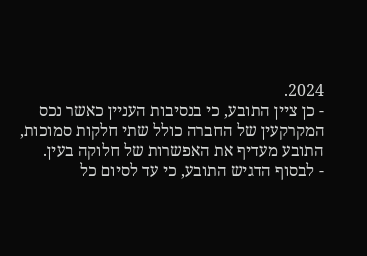2024.
- כן ציין התובע, כי בנסיבות העניין כאשר נכס המקרקעין של החברה כולל שתי חלקות סמוכות, התובע מעדיף את האפשרות של חלוקה בעין.
- לבסוף הדגיש התובע, כי עד לסיום כל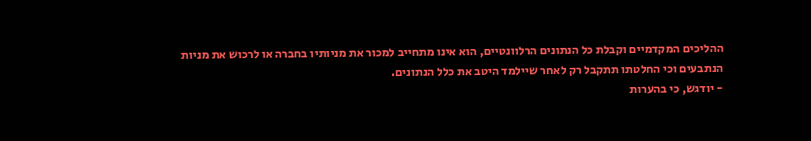ההליכים המקדמיים וקבלת כל הנתונים הרלוונטיים, הוא אינו מתחייב למכור את מניותיו בחברה או לרכוש את מניות הנתבעים וכי החלטתו תתקבל רק לאחר שיילמד היטב את כלל הנתונים.
- יודגש, כי בהערות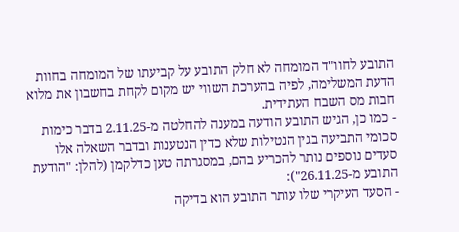התובע לחוו"ד המומחה לא חלק התובע על קביעתו של המומחה בחוות הדעת המשלימה, לפיה בהערכת השווי יש מקום לקחת בחשבון את מלוא חבות מס השבח העתידית.
- כמו כן, הגיש התובע הודעה במענה להחלטה מ-2.11.25 בדבר כימות סכומי התביעה בגין הנטילות שלא כדין הנטענות ובדבר השאלה אלו סעדים נוספים נותר להכריע בהם, במסגרתה טען כדלקמן (להלן: "הודעת התובע מ-26.11.25"):
- הסעד העיקרי שלו עותר התובע הוא בדיקה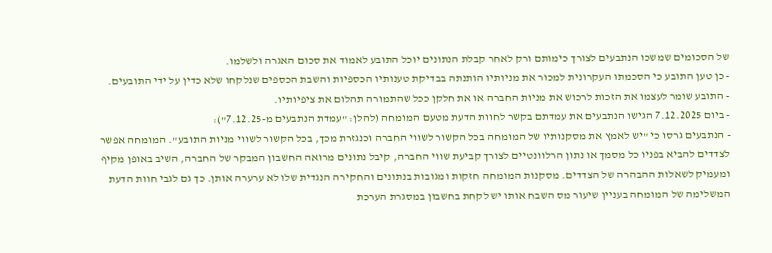של הסכומים שמשכו הנתבעים לצורך כימותם ורק לאחר קבלת הנתונים יוכל התובע לאמוד את סכום האגרה ולשלמו.
- כן טען התובע כי הסכמתו העקרונית למכור את מניותיו הותנתה בבדיקת טענותיו הכספיות והשבת הכספים שנלקחו שלא כדין על ידי התובעים.
- התובע שומר לעצמו את הזכות לרכוש את מניות החברה או את חלקן ככל שהתמורה תהלום את ציפיותיו.
- ביום 7.12.2025 הגישו הנתבעים את עמדתם בקשר לחוות הדעת מטעם המומחה (להלן: "עמדת הנתבעים מ-7.12.25"):
- הנתבעים גרסו כי "יש לאמץ את מסקנותיו של המומחה בכל הקשור לשווי החברה וכנגזרת מכך, בכל הקשור לשווי מניות התובע". המומחה אפשר לצדדים להביא בפניו כל מסמך או נתון הרלוונטיים לצורך קביעת שווי החברה, קיבל נתונים מרואה החשבון המבקר של החברה, השיב באופן מקיף ומעמיק לשאלות ההבהרה של הצדדים. מסקנות המומחה חזקות ומגובות בנתונים והחקירה הנגדית שלו לא ערערה אותן. כך גם לגבי חוות הדעת המשלימה של המומחה בעניין שיעור מס השבח אותו יש לקחת בחשבון במסגרת הערכת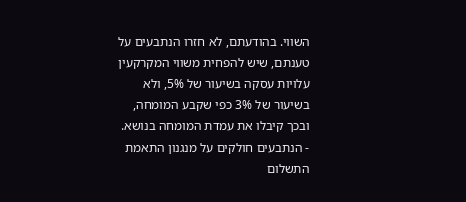השווי. בהודעתם, לא חזרו הנתבעים על טענתם, שיש להפחית משווי המקרקעין עלויות עסקה בשיעור של 5%, ולא בשיעור של 3% כפי שקבע המומחה, ובכך קיבלו את עמדת המומחה בנושא.
- הנתבעים חולקים על מנגנון התאמת התשלום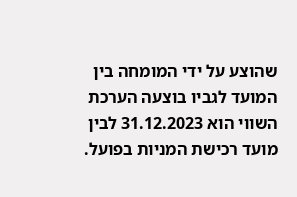שהוצע על ידי המומחה בין המועד לגביו בוצעה הערכת השווי הוא 31.12.2023 לבין מועד רכישת המניות בפועל.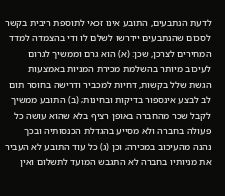לדעת הנתבעים, התובע אינו זכאי לתוספת ריבית בקשר לסכום שהנתבעים יידרשו לשלם לו ודי בהצמדה למדד המחירים לצרכן, שכן: (א) הוא גרם וממשיך לגרום לעיכוב מיותר בהשלמת מכירת המניות באמצעות הגשת שלל בקשות, דחיות למכביר ודרישה בחוסר תום לב לבצע אינספור בדיקות ובחינות; (ב) התובע ממשיך לקבל שכר מהחברה באופן רציף בלא שהוא עושה כל פעולה בחברה ולא מסייע בהגדלת הכנסותיה ובכך נהנה מהעיכוב במכירה; וכן (ג) כל עוד התובע לא העביר את מניותיו בחברה לא התגבש המועד לתשלום ואין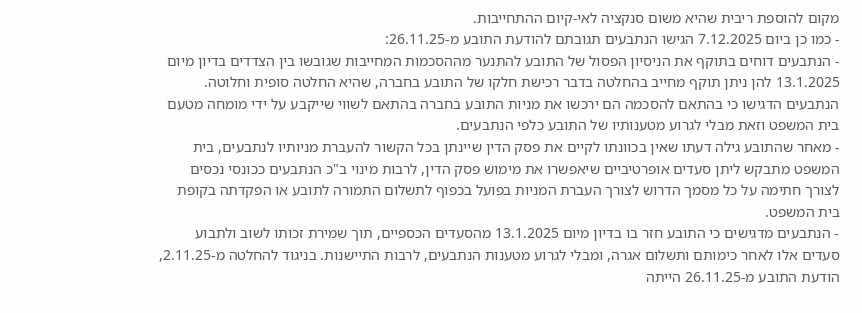מקום להוספת ריבית שהיא משום סנקציה לאי-קיום ההתחייבות.
- כמו כן ביום 7.12.2025 הגישו הנתבעים תגובתם להודעת התובע מ-26.11.25:
- הנתבעים דוחים בתוקף את הניסיון הפסול של התובע להתנער מההסכמות המחייבות שגובשו בין הצדדים בדיון מיום 13.1.2025 להן ניתן תוקף מחייב בהחלטה בדבר רכישת חלקו של התובע בחברה, שהיא החלטה סופית וחלוטה. הנתבעים הדגישו כי בהתאם להסכמה הם ירכשו את מניות התובע בחברה בהתאם לשווי שייקבע על ידי מומחה מטעם בית המשפט וזאת מבלי לגרוע מטענותיו של התובע כלפי הנתבעים.
- מאחר שהתובע גילה דעתו שאין בכוונתו לקיים את פסק הדין שיינתן בכל הקשור להעברת מניותיו לנתבעים, בית המשפט מתבקש ליתן סעדים אופרטיביים שיאפשרו את מימוש פסק הדין, לרבות מינוי ב"כ הנתבעים ככונסי נכסים לצורך חתימה על כל מסמך הדרוש לצורך העברת המניות בפועל בכפוף לתשלום התמורה לתובע או הפקדתה בקופת בית המשפט.
- הנתבעים מדגישים כי התובע חזר בו בדיון מיום 13.1.2025 מהסעדים הכספיים, תוך שמירת זכותו לשוב ולתבוע סעדים אלו לאחר כימותם ותשלום אגרה, ומבלי לגרוע מטענות הנתבעים, לרבות התיישנות. בניגוד להחלטה מ-2.11.25, הודעת התובע מ-26.11.25 הייתה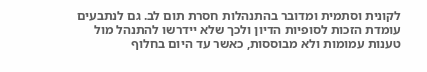לקונית וסתמית ומדובר בהתנהלות חסרת תום לב. גם לנתבעים עומדת הזכות לסופיות הדיון ולכך שלא יידרשו להתנהל מול טענות עמומות ולא מבוססות, כאשר עד היום בחלוף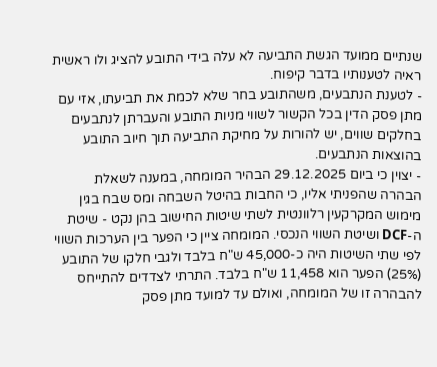שנתיים ממועד הגשת התביעה לא עלה בידי התובע להציג ולו ראשית ראיה לטענותיו בדבר קיפוח.
- לטענת הנתבעים, משהתובע בחר שלא לכמת את תביעתו, אזי עם מתן פסק הדין בכל הקשור לשווי מניות התובע והעברתן לנתבעים בחלקים שווים, יש להורות על מחיקת התביעה תוך חיוב התובע בהוצאות הנתבעים.
- יצוין כי ביום 29.12.2025 הבהיר המומחה, במענה לשאלת הבהרה שהפניתי אליו, כי החבות בהיטל השבחה ומס שבח בגין מימוש המקרקעין רלוונטית לשתי שיטות החישוב בהן נקט - שיטת ה-DCF ושיטת השווי הנכסי. המומחה ציין כי הפער בין הערכות השווי לפי שתי השיטות היה כ-45,000 ש"ח בלבד ולגבי חלקו של התובע (25%) הפער הוא 11,458 ש"ח בלבד. התרתי לצדדים להתייחס להבהרה זו של המומחה, ואולם עד למועד מתן פסק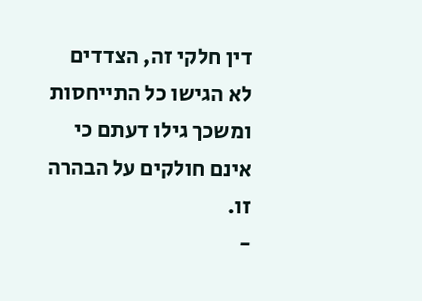דין חלקי זה, הצדדים לא הגישו כל התייחסות ומשכך גילו דעתם כי אינם חולקים על הבהרה זו.
-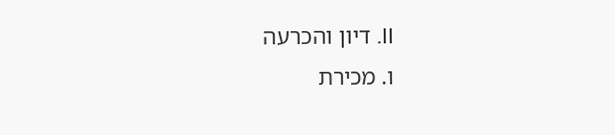II. דיון והכרעה
ו. מכירת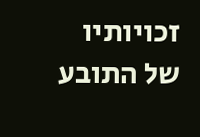זכויותיו של התובע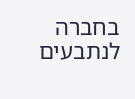בחברה לנתבעים